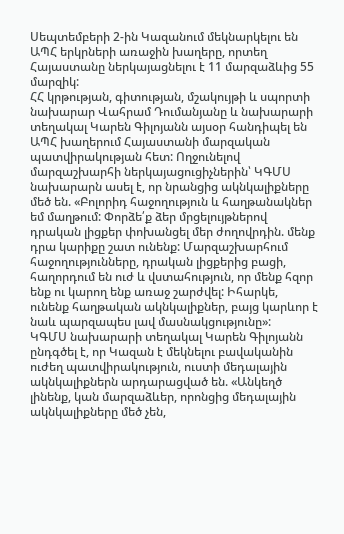Սեպտեմբերի 2-ին Կազանում մեկնարկելու են ԱՊՀ երկրների առաջին խաղերը, որտեղ Հայաստանը ներկայացնելու է 11 մարզաձևից 55 մարզիկ:
ՀՀ կրթության, գիտության, մշակույթի և սպորտի նախարար Վահրամ Դումանյանը և նախարարի տեղակալ Կարեն Գիլոյանն այսօր հանդիպել են ԱՊՀ խաղերում Հայաստանի մարզական պատվիրակության հետ: Ողջունելով մարզաշխարհի ներկայացուցիչներին՝ ԿԳՄՍ նախարարն ասել է, որ նրանցից ակնկալիքները մեծ են. «Բոլորիդ հաջողություն և հաղթանակներ եմ մաղթում: Փորձե՛ք ձեր մրցելույթներով դրական լիցքեր փոխանցել մեր ժողովրդին. մենք դրա կարիքը շատ ունենք: Մարզաշխարհում հաջողությունները, դրական լիցքերից բացի, հաղորդում են ուժ և վստահություն, որ մենք հզոր ենք ու կարող ենք առաջ շարժվել: Իհարկե, ունենք հաղթական ակնկալիքներ, բայց կարևոր է նաև պարզապես լավ մասնակցությունը»:
ԿԳՄՍ նախարարի տեղակալ Կարեն Գիլոյանն ընդգծել է, որ Կազան է մեկնելու բավականին ուժեղ պատվիրակություն, ուստի մեդալային ակնկալիքներն արդարացված են. «Անկեղծ լինենք, կան մարզաձևեր, որոնցից մեդալային ակնկալիքները մեծ չեն,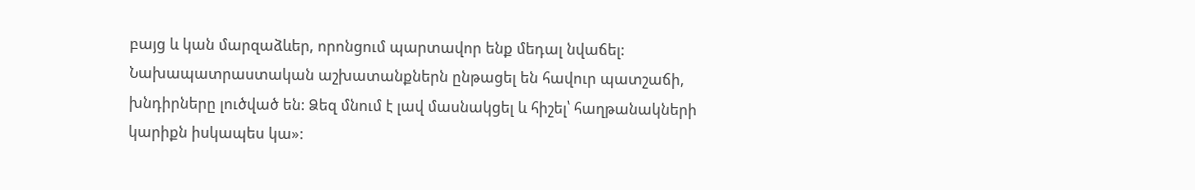բայց և կան մարզաձևեր, որոնցում պարտավոր ենք մեդալ նվաճել: Նախապատրաստական աշխատանքներն ընթացել են հավուր պատշաճի, խնդիրները լուծված են: Ձեզ մնում է լավ մասնակցել և հիշել՝ հաղթանակների կարիքն իսկապես կա»: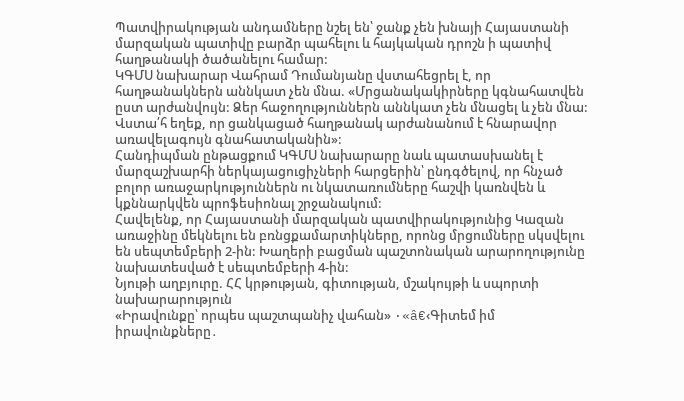Պատվիրակության անդամները նշել են՝ ջանք չեն խնայի Հայաստանի մարզական պատիվը բարձր պահելու և հայկական դրոշն ի պատիվ հաղթանակի ծածանելու համար:
ԿԳՄՍ նախարար Վահրամ Դումանյանը վստահեցրել է, որ հաղթանակներն աննկատ չեն մնա. «Մրցանակակիրները կգնահատվեն ըստ արժանվույն: Ձեր հաջողություններն աննկատ չեն մնացել և չեն մնա: Վստա՛հ եղեք, որ ցանկացած հաղթանակ արժանանում է հնարավոր առավելագույն գնահատականին»:
Հանդիպման ընթացքում ԿԳՄՍ նախարարը նաև պատասխանել է մարզաշխարհի ներկայացուցիչների հարցերին՝ ընդգծելով, որ հնչած բոլոր առաջարկություններն ու նկատառումները հաշվի կառնվեն և կքննարկվեն պրոֆեսիոնալ շրջանակում:
Հավելենք, որ Հայաստանի մարզական պատվիրակությունից Կազան առաջինը մեկնելու են բռնցքամարտիկները, որոնց մրցումները սկսվելու են սեպտեմբերի 2-ին: Խաղերի բացման պաշտոնական արարողությունը նախատեսված է սեպտեմբերի 4-ին:
Նյութի աղբյուրը. ՀՀ կրթության, գիտության, մշակույթի և սպորտի նախարարություն
«Իրավունքը՝ որպես պաշտպանիչ վահան» ·«â€‹Գիտեմ իմ իրավունքները․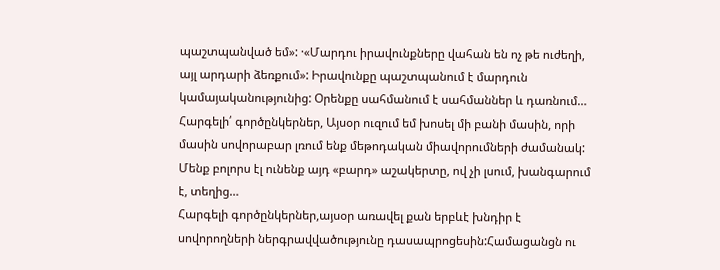պաշտպանված եմ»: ·«Մարդու իրավունքները վահան են ոչ թե ուժեղի, այլ արդարի ձեռքում»: Իրավունքը պաշտպանում է մարդուն կամայականությունից: Օրենքը սահմանում է սահմաններ և դառնում…
Հարգելի՛ գործընկերներ, Այսօր ուզում եմ խոսել մի բանի մասին, որի մասին սովորաբար լռում ենք մեթոդական միավորումների ժամանակ: Մենք բոլորս էլ ունենք այդ «բարդ» աշակերտը, ով չի լսում, խանգարում է, տեղից…
Հարգելի գործընկերներ,այսօր առավել քան երբևէ խնդիր է սովորողների ներգրավվածությունը դասապրոցեսին:Համացանցն ու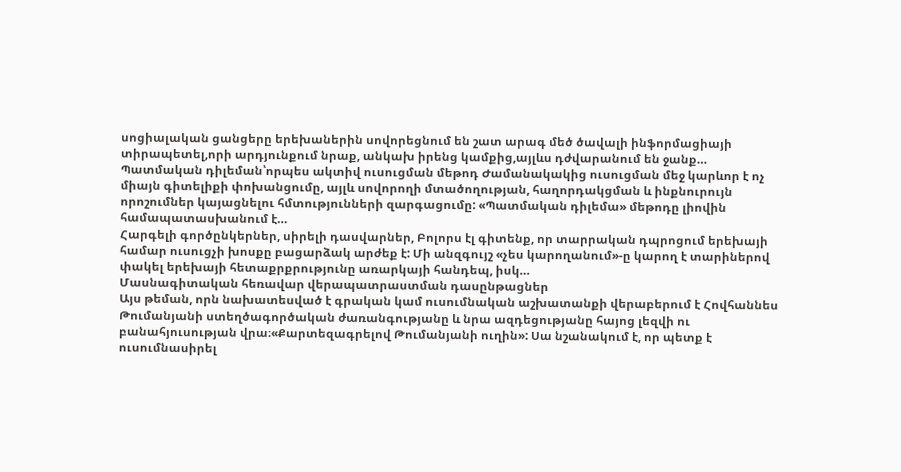սոցիալական ցանցերը երեխաներին սովորեցնում են շատ արագ մեծ ծավալի ինֆորմացիայի տիրապետել,որի արդյունքում նրաք, անկախ իրենց կամքից,այլևս դժվարանում են ջանք…
Պատմական դիլեման՝որպես ակտիվ ուսուցման մեթոդ Ժամանակակից ուսուցման մեջ կարևոր է ոչ միայն գիտելիքի փոխանցումը, այլև սովորողի մտածողության, հաղորդակցման և ինքնուրույն որոշումներ կայացնելու հմտությունների զարգացումը: «Պատմական դիլեմա» մեթոդը լիովին համապատասխանում է…
Հարգելի գործընկերներ, սիրելի դասվարներ, Բոլորս էլ գիտենք, որ տարրական դպրոցում երեխայի համար ուսուցչի խոսքը բացարձակ արժեք է: Մի անզգույշ «չես կարողանում»-ը կարող է տարիներով փակել երեխայի հետաքրքրությունը առարկայի հանդեպ, իսկ…
Մասնագիտական հեռավար վերապատրաստման դասընթացներ
Այս թեման, որն նախատեսված է գրական կամ ուսումնական աշխատանքի վերաբերում է Հովհաննես Թումանյանի ստեղծագործական ժառանգությանը և նրա ազդեցությանը հայոց լեզվի ու բանահյուսության վրա։«Քարտեզագրելով Թումանյանի ուղին»: Սա նշանակում է, որ պետք է ուսումնասիրել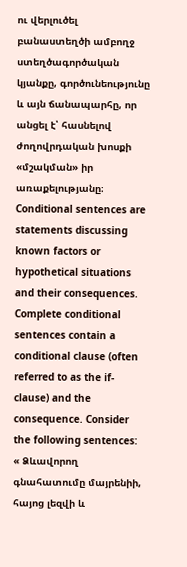ու վերլուծել բանաստեղծի ամբողջ ստեղծագործական կյանքը, գործունեությունը և այն ճանապարհը, որ անցել է՝ հասնելով ժողովրդական խոսքի «մշակման» իր առաքելությանը։
Conditional sentences are statements discussing known factors or hypothetical situations and their consequences. Complete conditional sentences contain a conditional clause (often referred to as the if-clause) and the consequence. Consider the following sentences:
« Ձևավորող գնահատումը մայրենիի, հայոց լեզվի և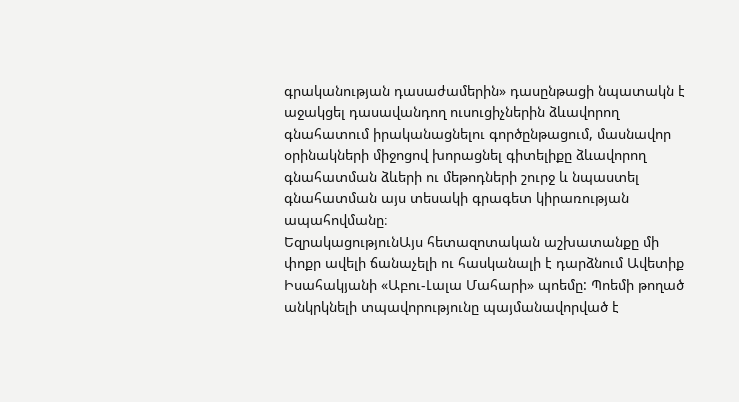գրականության դասաժամերին» դասընթացի նպատակն է աջակցել դասավանդող ուսուցիչներին ձևավորող գնահատում իրականացնելու գործընթացում, մասնավոր օրինակների միջոցով խորացնել գիտելիքը ձևավորող գնահատման ձևերի ու մեթոդների շուրջ և նպաստել գնահատման այս տեսակի գրագետ կիրառության ապահովմանը։
ԵզրակացությունԱյս հետազոտական աշխատանքը մի փոքր ավելի ճանաչելի ու հասկանալի է դարձնում Ավետիք Իսահակյանի «Աբու-Լալա Մահարի» պոեմը: Պոեմի թողած անկրկնելի տպավորությունը պայմանավորված է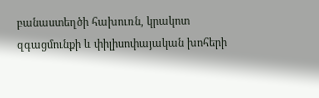բանաստեղծի հախուռն, կրակոտ զգացմունքի և փիլիսոփայական խոհերի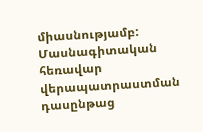միասնությամբ:
Մասնագիտական հեռավար վերապատրաստման դասընթաց